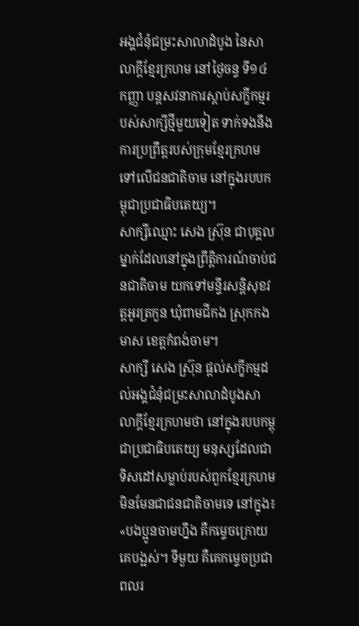អង្គជំនុំជម្រះសាលាដំបូង នៃសាលាក្ដីខ្មែរក្រហម នៅថ្ងៃចន្ទ ទី១៤ កញ្ញា បន្តសវនាការស្ដាប់សក្ខីកម្មរបស់សាក្សីថ្មីមួយទៀត ទាក់ទងនឹងការប្រព្រឹត្តរបស់ក្រុមខ្មែរក្រហមទៅលើជនជាតិចាម នៅក្នុងរបបកម្ពុជាប្រជាធិបតេយ្យ។
សាក្សីឈ្មោះ សេង ស៊្រុន ជាបុគ្គលម្នាក់ដែលនៅក្នុងព្រឹត្តិការណ៍ចាប់ជនជាតិចាម យកទៅមន្ទីរសន្តិសុខវត្តអូរត្រកួន ឃុំពាមជីកង ស្រុកកងមាស ខេត្តកំពង់ចាម។
សាក្សី សេង ស៊្រុន ផ្ដល់សក្ខីកម្មដល់អង្គជំនុំជម្រះសាលាដំបូងសាលាក្ដីខ្មែរក្រហមថា នៅក្នុងរបបកម្ពុជាប្រជាធិបតេយ្យ មនុស្សដែលជាទិសដៅសម្លាប់របស់ពួកខ្មែរក្រហម មិនមែនជាជនជាតិចាមទេ នៅក្នុង៖ «បងប្អូនចាមហ្នឹង គឺកម្ទេចក្រោយគេបង្អស់។ ទីមួយ គឺគេកម្ទេចប្រជាពលរ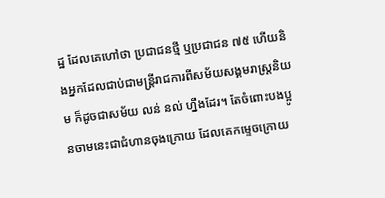ដ្ឋ ដែលគេហៅថា ប្រជាជនថ្មី ឬប្រជាជន ៧៥ ហើយនិងអ្នកដែលជាប់ជាមន្ត្រីរាជការពីសម័យសង្គមរាស្ត្រនិយម ក៏ដូចជាសម័យ លន់ នល់ ហ្នឹងដែរ។ តែចំពោះបងប្អូនចាមនេះជាជំហានចុងក្រោយ ដែលគេកម្ទេចក្រោយ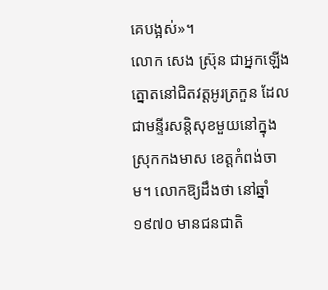គេបង្អស់»។
លោក សេង ស៊្រុន ជាអ្នកឡើងត្នោតនៅជិតវត្តអូរត្រកួន ដែលជាមន្ទីរសន្តិសុខមួយនៅក្នុងស្រុកកងមាស ខេត្តកំពង់ចាម។ លោកឱ្យដឹងថា នៅឆ្នាំ១៩៧០ មានជនជាតិ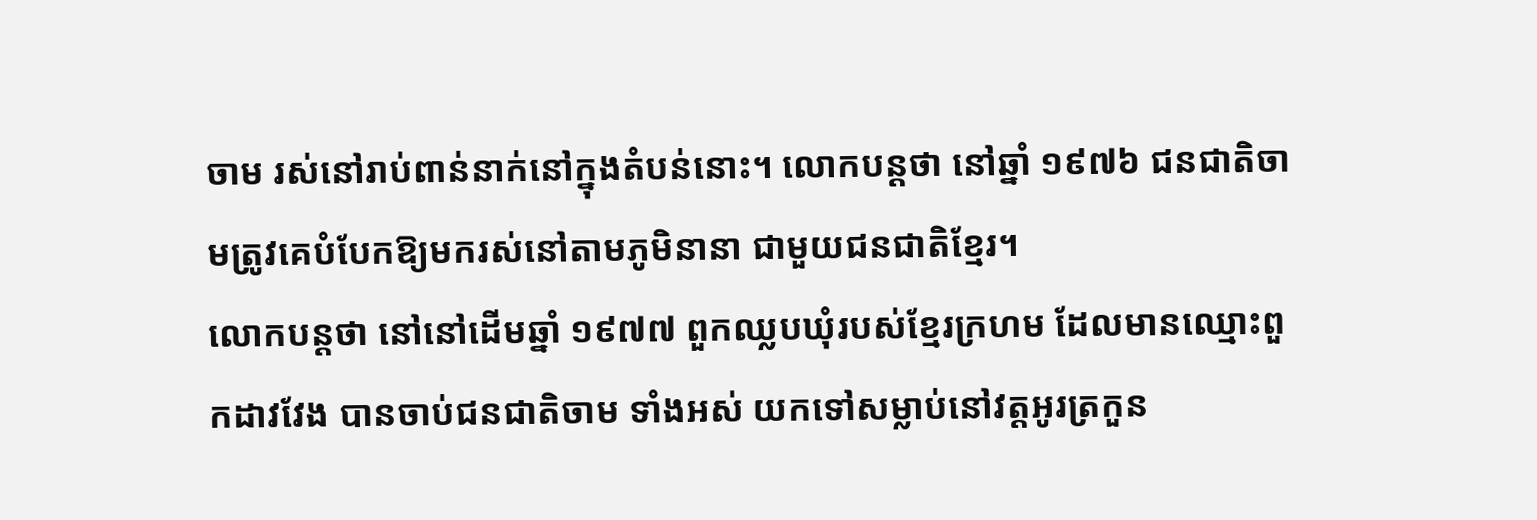ចាម រស់នៅរាប់ពាន់នាក់នៅក្នុងតំបន់នោះ។ លោកបន្តថា នៅឆ្នាំ ១៩៧៦ ជនជាតិចាមត្រូវគេបំបែកឱ្យមករស់នៅតាមភូមិនានា ជាមួយជនជាតិខ្មែរ។
លោកបន្តថា នៅនៅដើមឆ្នាំ ១៩៧៧ ពួកឈ្លបឃុំរបស់ខ្មែរក្រហម ដែលមានឈ្មោះពួកដាវវែង បានចាប់ជនជាតិចាម ទាំងអស់ យកទៅសម្លាប់នៅវត្តអូរត្រកួន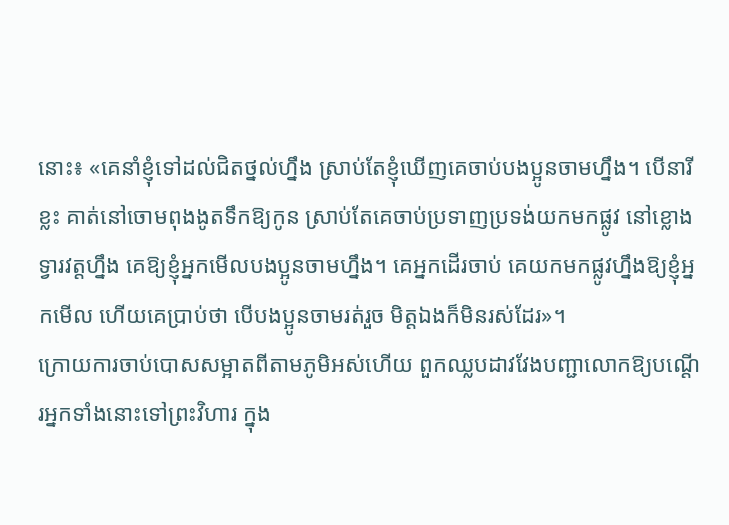នោះ៖ «គេនាំខ្ញុំទៅដល់ជិតថ្នល់ហ្នឹង ស្រាប់តែខ្ញុំឃើញគេចាប់បងប្អូនចាមហ្នឹង។ បើនារីខ្លះ គាត់នៅចោមពុងងូតទឹកឱ្យកូន ស្រាប់តែគេចាប់ប្រទាញប្រទង់យកមកផ្លូវ នៅខ្លោងទ្វារវត្តហ្នឹង គេឱ្យខ្ញុំអ្នកមើលបងប្អូនចាមហ្នឹង។ គេអ្នកដើរចាប់ គេយកមកផ្លូវហ្នឹងឱ្យខ្ញុំអ្នកមើល ហើយគេប្រាប់ថា បើបងប្អូនចាមរត់រួច មិត្តឯងក៏មិនរស់ដែរ»។
ក្រោយការចាប់បោសសម្អាតពីតាមភូមិអស់ហើយ ពួកឈ្លបដាវវែងបញ្ជាលោកឱ្យបណ្ដើរអ្នកទាំងនោះទៅព្រះវិហារ ក្នុង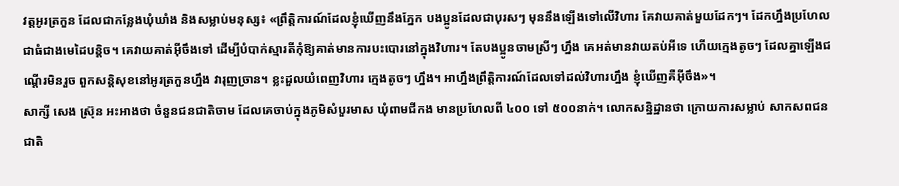វត្តអូរត្រកួន ដែលជាកន្លែងឃុំឃាំង និងសម្លាប់មនុស្ស៖ «ព្រឹត្តិការណ៍ដែលខ្ញុំឃើញនឹងភ្នែក បងប្អូនដែលជាបុរសៗ មុននឹងឡើងទៅលើវិហារ គែវាយគាត់មួយដែកៗ។ ដែកហ្នឹងប្រហែលជាធំជាងមេដៃបន្តិច។ គេវាយគាត់អ៊ីចឹងទៅ ដើម្បីបំបាក់ស្មារតីកុំឱ្យគាត់មានការបះបោរនៅក្នុងវិហារ។ តែបងប្អូនចាមស្រីៗ ហ្នឹង គេអត់មានវាយតប់អីទេ ហើយក្មេងតូចៗ ដែលគ្នាឡើងជណ្ដើរមិនរួច ពួកសន្តិសុខនៅអូរត្រកួនហ្នឹង វារុញច្រាន។ ខ្លះដួលយំពេញវិហារ ក្មេងតូចៗ ហ្នឹង។ អាហ្នឹងព្រឹត្តិការណ៍ដែលទៅដល់វិហារហ្នឹង ខ្ញុំឃើញគឺអ៊ីចឹង»។
សាក្សី សេង ស៊្រុន អះអាងថា ចំនួនជនជាតិចាម ដែលគេចាប់ក្នុងភូមិសំបួរមាស ឃុំពាមជីកង មានប្រហែលពី ៤០០ ទៅ ៥០០នាក់។ លោកសន្និដ្ឋានថា ក្រោយការសម្លាប់ សាកសពជនជាតិ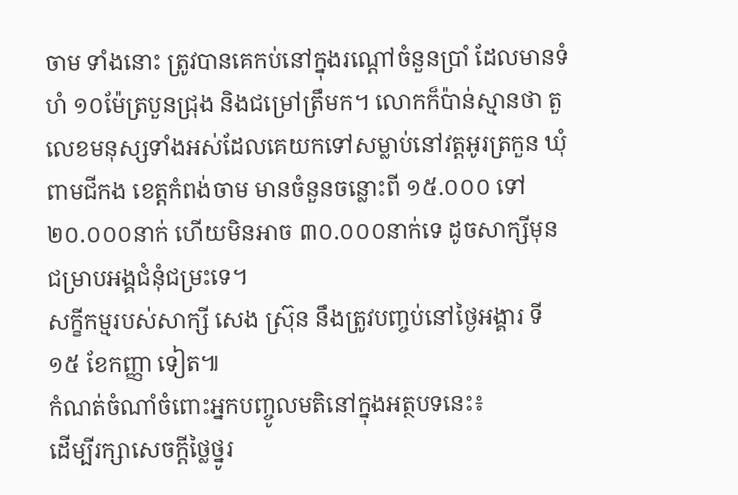ចាម ទាំងនោះ ត្រូវបានគេកប់នៅក្នុងរណ្ដៅចំនួនប្រាំ ដែលមានទំហំ ១០ម៉ែត្របួនជ្រុង និងជម្រៅត្រឹមក។ លោកក៏ប៉ាន់ស្មានថា តួលេខមនុស្សទាំងអស់ដែលគេយកទៅសម្លាប់នៅវត្តអូរត្រកួន ឃុំពាមជីកង ខេត្តកំពង់ចាម មានចំនួនចន្លោះពី ១៥.០០០ ទៅ ២០.០០០នាក់ ហើយមិនអាច ៣០.០០០នាក់ទេ ដូចសាក្សីមុនជម្រាបអង្គជំនុំជម្រះទេ។
សក្ខីកម្មរបស់សាក្សី សេង ស៊្រុន នឹងត្រូវបញ្ចប់នៅថ្ងៃអង្គារ ទី១៥ ខែកញ្ញា ទៀត៕
កំណត់ចំណាំចំពោះអ្នកបញ្ចូលមតិនៅក្នុងអត្ថបទនេះ៖
ដើម្បីរក្សាសេចក្ដីថ្លៃថ្នូរ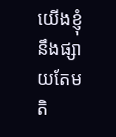យើងខ្ញុំនឹងផ្សាយតែមតិ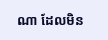ណា ដែលមិន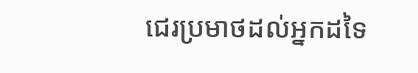ជេរប្រមាថដល់អ្នកដទៃ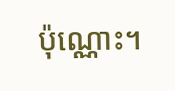ប៉ុណ្ណោះ។